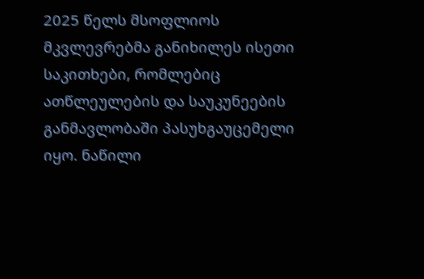2025 წელს მსოფლიოს მკვლევრებმა განიხილეს ისეთი საკითხები, რომლებიც ათწლეულების და საუკუნეების განმავლობაში პასუხგაუცემელი იყო. ნაწილი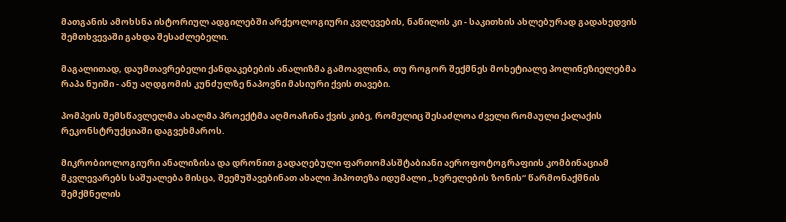მათგანის ამოხსნა ისტორიულ ადგილებში არქეოლოგიური კვლევების, ნაწილის კი - საკითხის ახლებურად გადახედვის შემთხვევაში გახდა შესაძლებელი.

მაგალითად, დაუმთავრებელი ქანდაკებების ანალიზმა გამოავლინა, თუ როგორ შექმნეს მოხეტიალე პოლინეზიელებმა რაპა ნუიში - ანუ აღდგომის კუნძულზე ნაპოვნი მასიური ქვის თავები.

პომპეის შემსწავლელმა ახალმა პროექტმა აღმოაჩინა ქვის კიბე, რომელიც შესაძლოა ძველი რომაული ქალაქის რეკონსტრუქციაში დაგვეხმაროს.

მიკრობიოლოგიური ანალიზისა და დრონით გადაღებული ფართომასშტაბიანი აეროფოტოგრაფიის კომბინაციამ მკვლევარებს საშუალება მისცა, შეემუშავებინათ ახალი ჰიპოთეზა იდუმალი „ხვრელების ზონის“ წარმონაქმნის შემქმნელის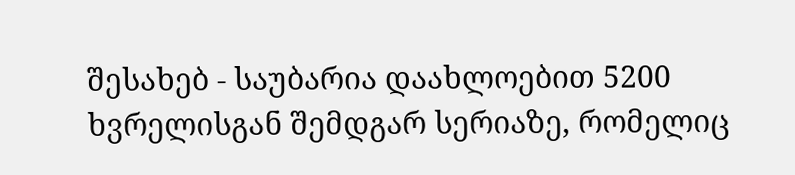შესახებ - საუბარია დაახლოებით 5200 ხვრელისგან შემდგარ სერიაზე, რომელიც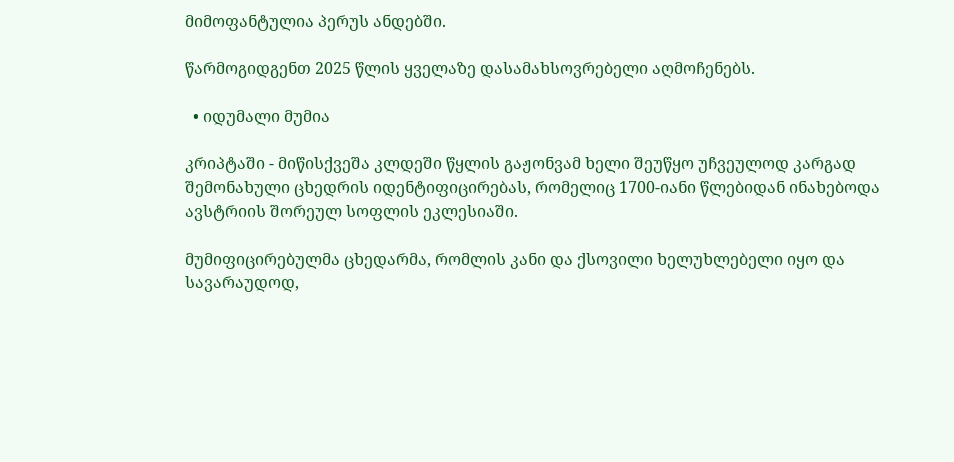მიმოფანტულია პერუს ანდებში.

წარმოგიდგენთ 2025 წლის ყველაზე დასამახსოვრებელი აღმოჩენებს.

  • იდუმალი მუმია

კრიპტაში - მიწისქვეშა კლდეში წყლის გაჟონვამ ხელი შეუწყო უჩვეულოდ კარგად შემონახული ცხედრის იდენტიფიცირებას, რომელიც 1700-იანი წლებიდან ინახებოდა ავსტრიის შორეულ სოფლის ეკლესიაში.

მუმიფიცირებულმა ცხედარმა, რომლის კანი და ქსოვილი ხელუხლებელი იყო და სავარაუდოდ,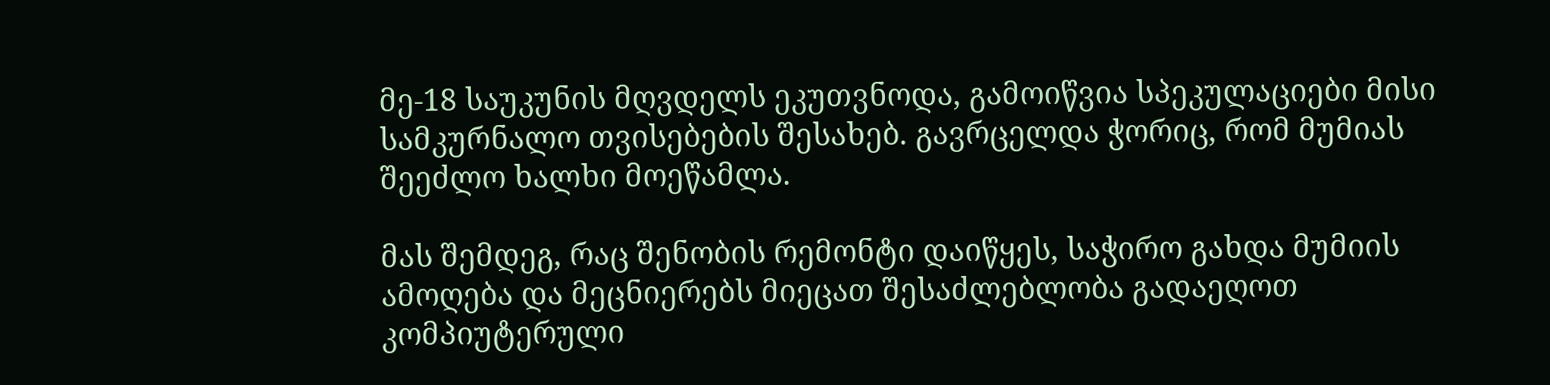მე-18 საუკუნის მღვდელს ეკუთვნოდა, გამოიწვია სპეკულაციები მისი სამკურნალო თვისებების შესახებ. გავრცელდა ჭორიც, რომ მუმიას შეეძლო ხალხი მოეწამლა.

მას შემდეგ, რაც შენობის რემონტი დაიწყეს, საჭირო გახდა მუმიის ამოღება და მეცნიერებს მიეცათ შესაძლებლობა გადაეღოთ კომპიუტერული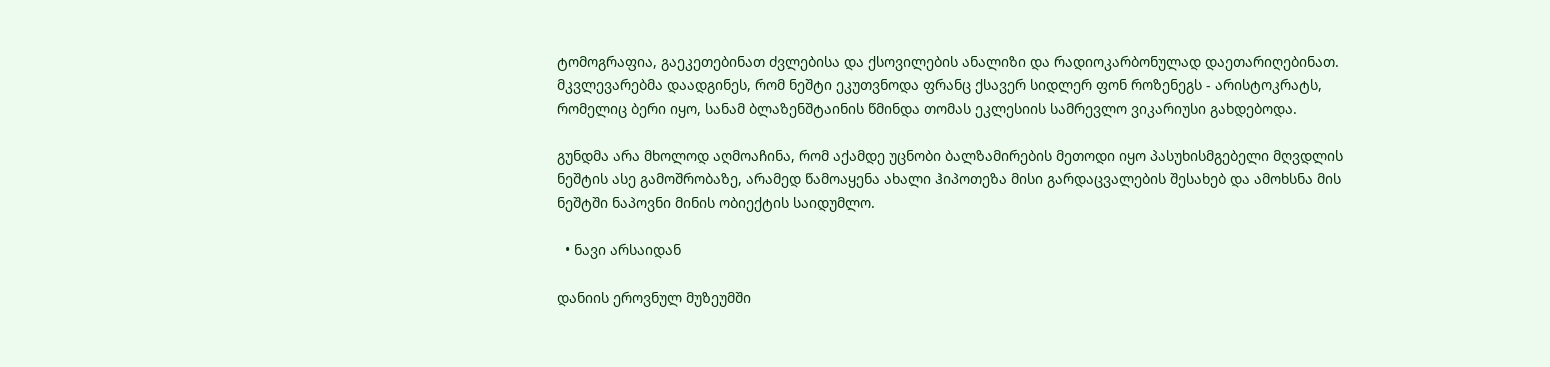ტომოგრაფია, გაეკეთებინათ ძვლებისა და ქსოვილების ანალიზი და რადიოკარბონულად დაეთარიღებინათ. მკვლევარებმა დაადგინეს, რომ ნეშტი ეკუთვნოდა ფრანც ქსავერ სიდლერ ფონ როზენეგს - არისტოკრატს, რომელიც ბერი იყო, სანამ ბლაზენშტაინის წმინდა თომას ეკლესიის სამრევლო ვიკარიუსი გახდებოდა.

გუნდმა არა მხოლოდ აღმოაჩინა, რომ აქამდე უცნობი ბალზამირების მეთოდი იყო პასუხისმგებელი მღვდლის ნეშტის ასე გამოშრობაზე, არამედ წამოაყენა ახალი ჰიპოთეზა მისი გარდაცვალების შესახებ და ამოხსნა მის ნეშტში ნაპოვნი მინის ობიექტის საიდუმლო.

  • ნავი არსაიდან

დანიის ეროვნულ მუზეუმში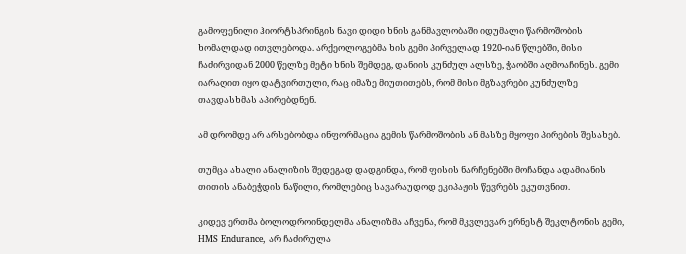გამოფენილი ჰიორტსპრინგის ნავი დიდი ხნის განმავლობაში იდუმალი წარმოშობის ხომალდად ითვლებოდა. არქეოლოგებმა ხის გემი პირველად 1920-იან წლებში, მისი ჩაძირვიდან 2000 წელზე მეტი ხნის შემდეგ, დანიის კუნძულ ალსზე, ჭაობში აღმოაჩინეს. გემი იარაღით იყო დატვირთული, რაც იმაზე მიუთითებს, რომ მისი მგზავრები კუნძულზე თავდასხმას აპირებდნენ.

ამ დრომდე არ არსებობდა ინფორმაცია გემის წარმოშობის ან მასზე მყოფი პირების შესახებ.

თუმცა ახალი ანალიზის შედეგად დადგინდა, რომ ფისის ნარჩენებში მოჩანდა ადამიანის თითის ანაბეჭდის ნაწილი, რომლებიც სავარაუდოდ ეკიპაჟის წევრებს ეკუთვნით.

კიდევ ერთმა ბოლოდროინდელმა ანალიზმა აჩვენა, რომ მკვლევარ ერნესტ შეკლტონის გემი, HMS Endurance, არ ჩაძირულა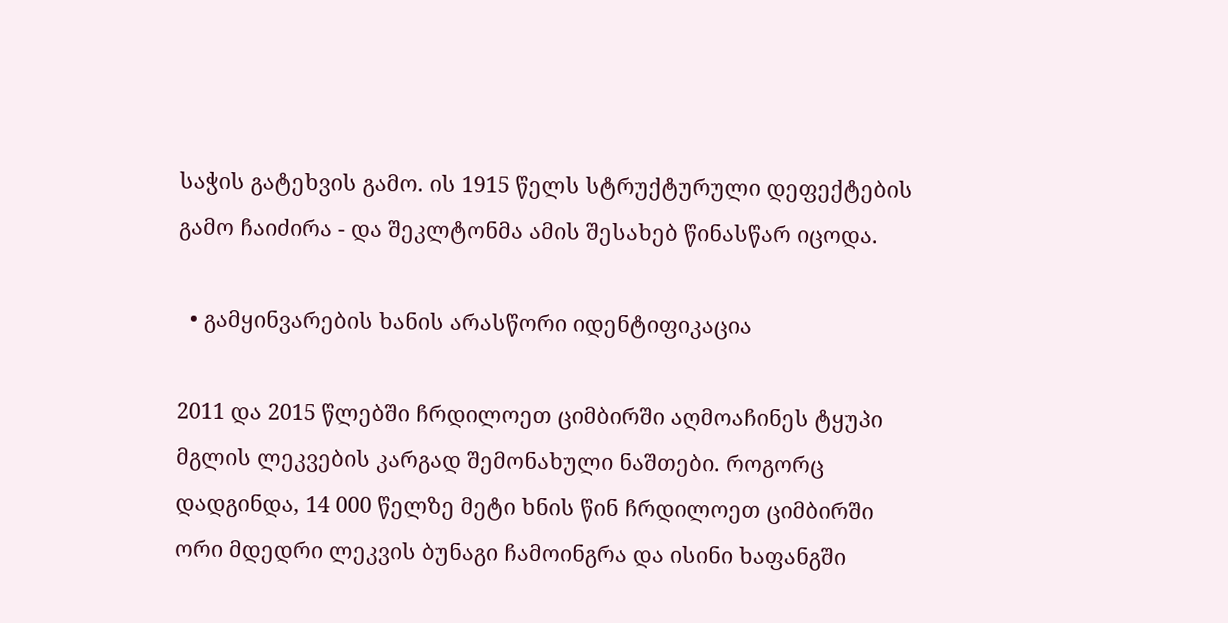საჭის გატეხვის გამო. ის 1915 წელს სტრუქტურული დეფექტების გამო ჩაიძირა - და შეკლტონმა ამის შესახებ წინასწარ იცოდა.

  • გამყინვარების ხანის არასწორი იდენტიფიკაცია

2011 და 2015 წლებში ჩრდილოეთ ციმბირში აღმოაჩინეს ტყუპი მგლის ლეკვების კარგად შემონახული ნაშთები. როგორც დადგინდა, 14 000 წელზე მეტი ხნის წინ ჩრდილოეთ ციმბირში ორი მდედრი ლეკვის ბუნაგი ჩამოინგრა და ისინი ხაფანგში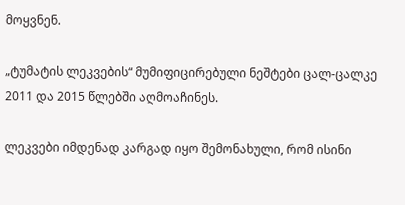მოყვნენ.

„ტუმატის ლეკვების“ მუმიფიცირებული ნეშტები ცალ-ცალკე 2011 და 2015 წლებში აღმოაჩინეს.

ლეკვები იმდენად კარგად იყო შემონახული, რომ ისინი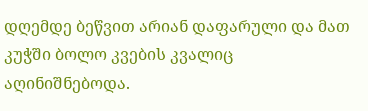დღემდე ბეწვით არიან დაფარული და მათ კუჭში ბოლო კვების კვალიც აღინიშნებოდა.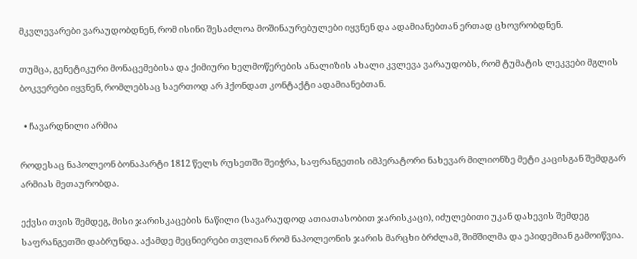მკვლევარები ვარაუდობდნენ, რომ ისინი შესაძლოა მოშინაურებულები იყვნენ და ადამიანებთან ერთად ცხოვრობდნენ.

თუმცა, გენეტიკური მონაცემებისა და ქიმიური ხელმოწერების ანალიზის ახალი კვლევა ვარაუდობს, რომ ტუმატის ლეკვები მგლის ბოკვერები იყვნენ, რომლებსაც საერთოდ არ ჰქონდათ კონტაქტი ადამიანებთან.

  • ჩავარდნილი არმია

როდესაც ნაპოლეონ ბონაპარტი 1812 წელს რუსეთში შეიჭრა, საფრანგეთის იმპერატორი ნახევარ მილიონზე მეტი კაცისგან შემდგარ არმიას მეთაურობდა.

ექვსი თვის შემდეგ, მისი ჯარისკაცების ნაწილი (სავარაუდოდ ათიათასობით ჯარისკაცი), იძულებითი უკან დახევის შემდეგ საფრანგეთში დაბრუნდა. აქამდე მეცნიერები თვლიან რომ ნაპოლეონის ჯარის მარცხი ბრძლამ, შიმშილმა და ეპიდემიან გამოიწვია.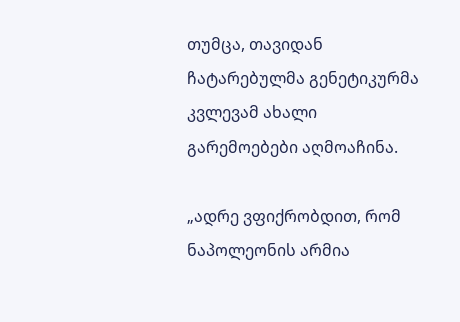თუმცა, თავიდან ჩატარებულმა გენეტიკურმა კვლევამ ახალი გარემოებები აღმოაჩინა.

„ადრე ვფიქრობდით, რომ ნაპოლეონის არმია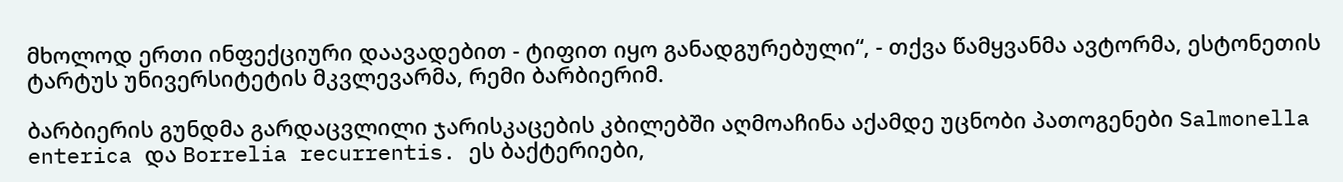მხოლოდ ერთი ინფექციური დაავადებით - ტიფით იყო განადგურებული“, - თქვა წამყვანმა ავტორმა, ესტონეთის ტარტუს უნივერსიტეტის მკვლევარმა, რემი ბარბიერიმ.

ბარბიერის გუნდმა გარდაცვლილი ჯარისკაცების კბილებში აღმოაჩინა აქამდე უცნობი პათოგენები Salmonella enterica და Borrelia recurrentis. ეს ბაქტერიები,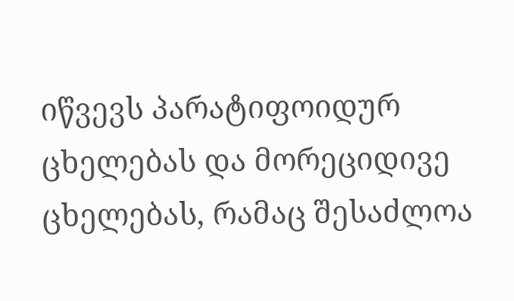იწვევს პარატიფოიდურ ცხელებას და მორეციდივე ცხელებას, რამაც შესაძლოა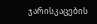ჯარისკაცების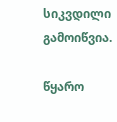სიკვდილი გამოიწვია.

წყარო